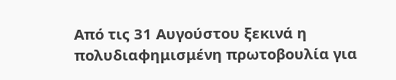Από τις 31 Αυγούστου ξεκινά η πολυδιαφημισμένη πρωτοβουλία για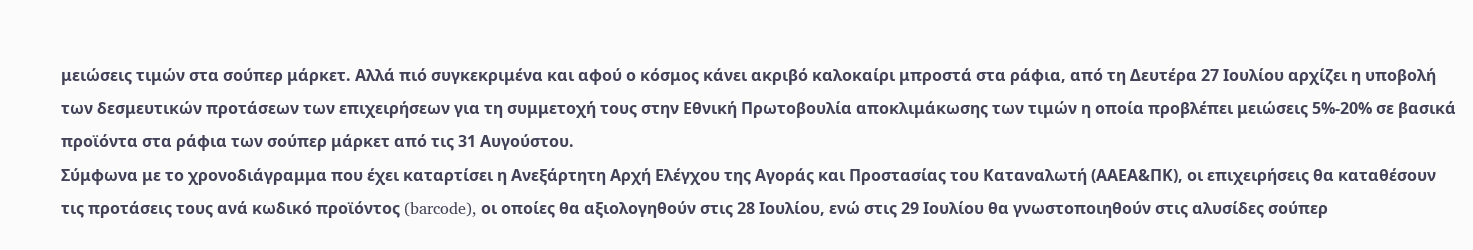μειώσεις τιμών στα σούπερ μάρκετ. Αλλά πιό συγκεκριμένα και αφού ο κόσμος κάνει ακριβό καλοκαίρι μπροστά στα ράφια, από τη Δευτέρα 27 Ιουλίου αρχίζει η υποβολή των δεσμευτικών προτάσεων των επιχειρήσεων για τη συμμετοχή τους στην Εθνική Πρωτοβουλία αποκλιμάκωσης των τιμών η οποία προβλέπει μειώσεις 5%-20% σε βασικά προϊόντα στα ράφια των σούπερ μάρκετ από τις 31 Αυγούστου.
Σύμφωνα με το χρονοδιάγραμμα που έχει καταρτίσει η Ανεξάρτητη Αρχή Ελέγχου της Αγοράς και Προστασίας του Καταναλωτή (ΑΑΕΑ&ΠΚ), οι επιχειρήσεις θα καταθέσουν τις προτάσεις τους ανά κωδικό προϊόντος (barcode), οι οποίες θα αξιολογηθούν στις 28 Ιουλίου, ενώ στις 29 Ιουλίου θα γνωστοποιηθούν στις αλυσίδες σούπερ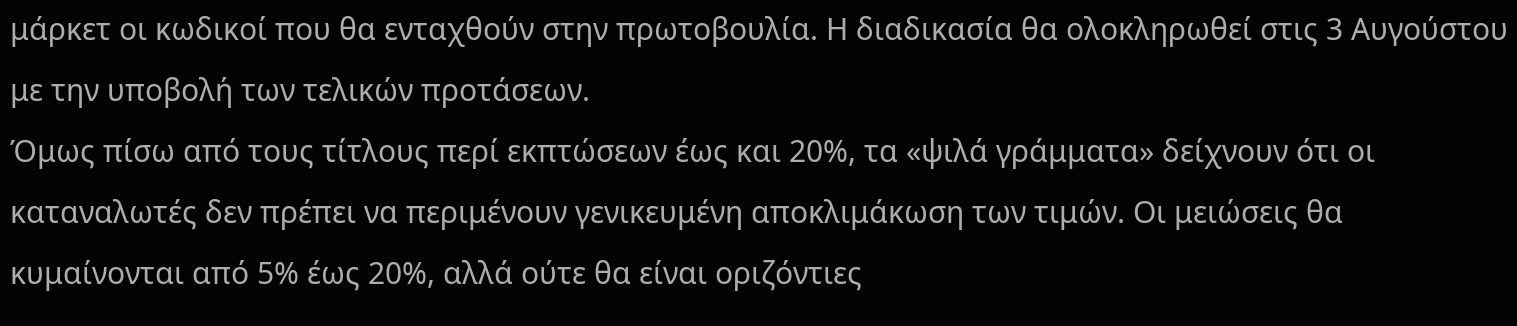μάρκετ οι κωδικοί που θα ενταχθούν στην πρωτοβουλία. Η διαδικασία θα ολοκληρωθεί στις 3 Αυγούστου με την υποβολή των τελικών προτάσεων.
Όμως πίσω από τους τίτλους περί εκπτώσεων έως και 20%, τα «ψιλά γράμματα» δείχνουν ότι οι καταναλωτές δεν πρέπει να περιμένουν γενικευμένη αποκλιμάκωση των τιμών. Οι μειώσεις θα κυμαίνονται από 5% έως 20%, αλλά ούτε θα είναι οριζόντιες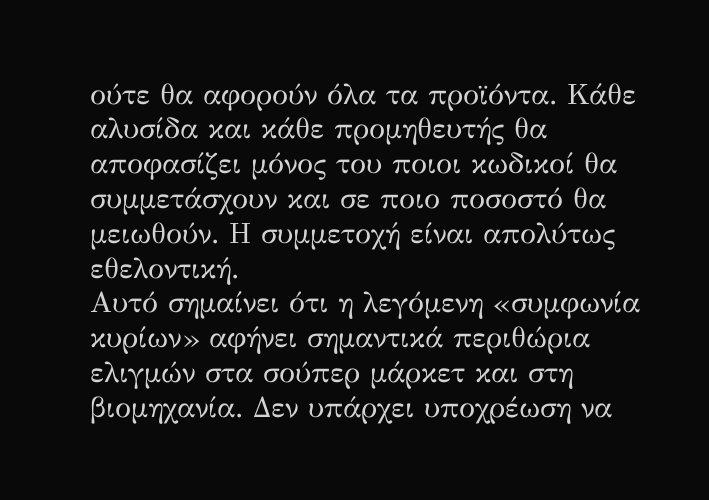ούτε θα αφορούν όλα τα προϊόντα. Κάθε αλυσίδα και κάθε προμηθευτής θα αποφασίζει μόνος του ποιοι κωδικοί θα συμμετάσχουν και σε ποιο ποσοστό θα μειωθούν. Η συμμετοχή είναι απολύτως εθελοντική.
Αυτό σημαίνει ότι η λεγόμενη «συμφωνία κυρίων» αφήνει σημαντικά περιθώρια ελιγμών στα σούπερ μάρκετ και στη βιομηχανία. Δεν υπάρχει υποχρέωση να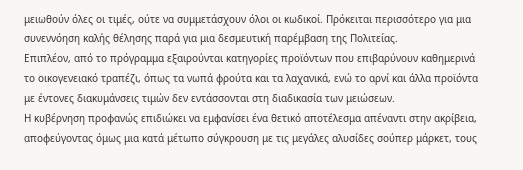μειωθούν όλες οι τιμές, ούτε να συμμετάσχουν όλοι οι κωδικοί. Πρόκειται περισσότερο για μια συνεννόηση καλής θέλησης παρά για μια δεσμευτική παρέμβαση της Πολιτείας.
Επιπλέον, από το πρόγραμμα εξαιρούνται κατηγορίες προϊόντων που επιβαρύνουν καθημερινά το οικογενειακό τραπέζι, όπως τα νωπά φρούτα και τα λαχανικά, ενώ το αρνί και άλλα προϊόντα με έντονες διακυμάνσεις τιμών δεν εντάσσονται στη διαδικασία των μειώσεων.
Η κυβέρνηση προφανώς επιδιώκει να εμφανίσει ένα θετικό αποτέλεσμα απέναντι στην ακρίβεια, αποφεύγοντας όμως μια κατά μέτωπο σύγκρουση με τις μεγάλες αλυσίδες σούπερ μάρκετ, τους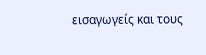εισαγωγείς και τους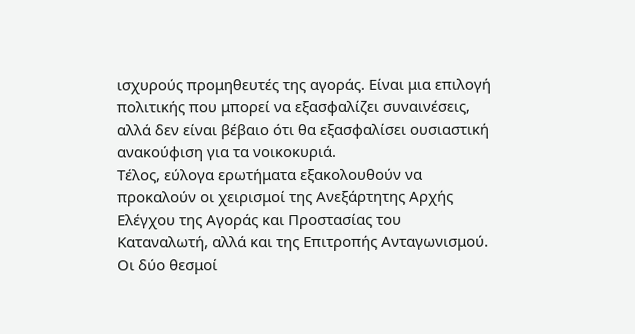ισχυρούς προμηθευτές της αγοράς. Είναι μια επιλογή πολιτικής που μπορεί να εξασφαλίζει συναινέσεις, αλλά δεν είναι βέβαιο ότι θα εξασφαλίσει ουσιαστική ανακούφιση για τα νοικοκυριά.
Τέλος, εύλογα ερωτήματα εξακολουθούν να προκαλούν οι χειρισμοί της Ανεξάρτητης Αρχής Ελέγχου της Αγοράς και Προστασίας του Καταναλωτή, αλλά και της Επιτροπής Ανταγωνισμού. Οι δύο θεσμοί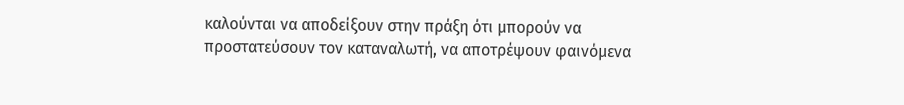καλούνται να αποδείξουν στην πράξη ότι μπορούν να προστατεύσουν τον καταναλωτή, να αποτρέψουν φαινόμενα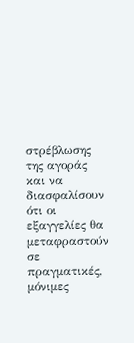στρέβλωσης της αγοράς και να διασφαλίσουν ότι οι εξαγγελίες θα μεταφραστούν σε πραγματικές, μόνιμες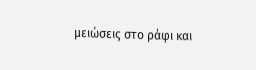μειώσεις στο ράφι και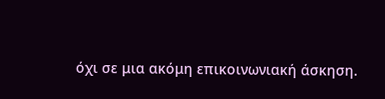όχι σε μια ακόμη επικοινωνιακή άσκηση.